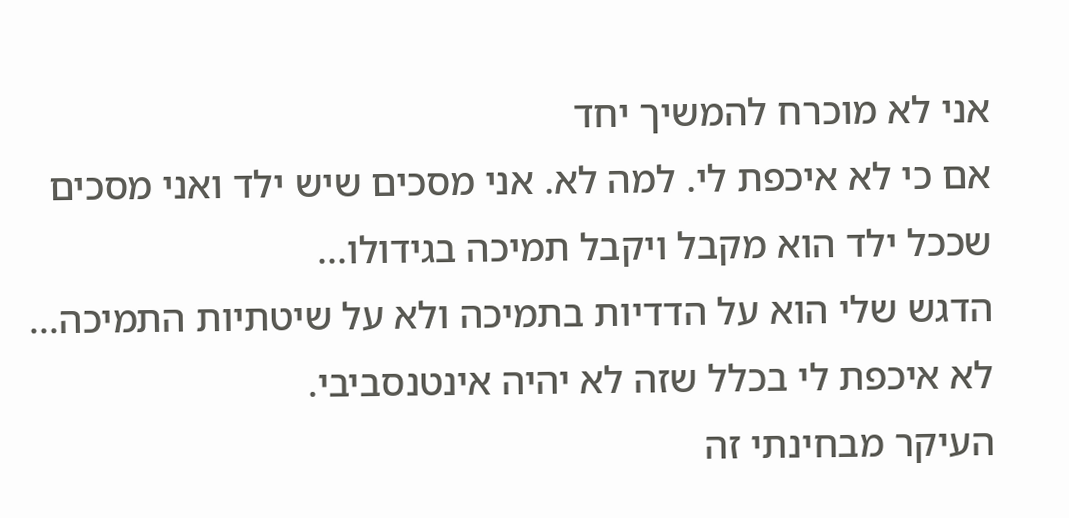אני לא מוכרח להמשיך יחד
אם כי לא איכפת לי. למה לא. אני מסכים שיש ילד ואני מסכים שככל ילד הוא מקבל ויקבל תמיכה בגידולו...
הדגש שלי הוא על הדדיות בתמיכה ולא על שיטתיות התמיכה... לא איכפת לי בכלל שזה לא יהיה אינטנסביבי.
העיקר מבחינתי זה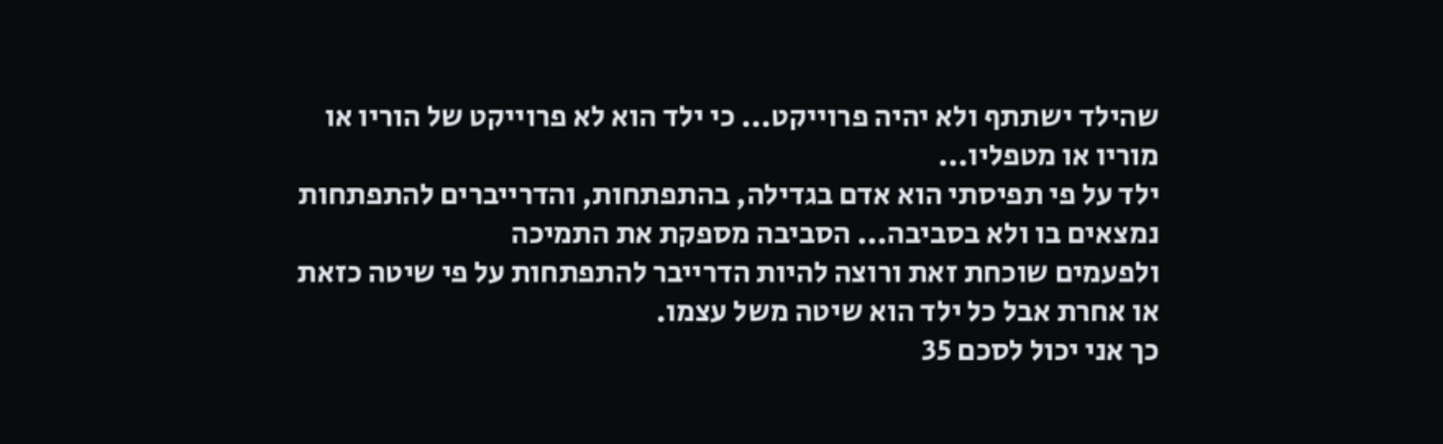שהילד ישתתף ולא יהיה פרוייקט... כי ילד הוא לא פרוייקט של הוריו או מוריו או מטפליו...
ילד על פי תפיסתי הוא אדם בגדילה, בהתפתחות, והדרייברים להתפתחות נמצאים בו ולא בסביבה... הסביבה מספקת את התמיכה
ולפעמים שוכחת זאת ורוצה להיות הדרייבר להתפתחות על פי שיטה כזאת או אחרת אבל כל ילד הוא שיטה משל עצמו.
כך אני יכול לסכם 35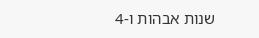שנות אבהות ו-4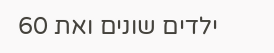ילדים שונים ואת 60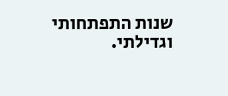שנות התפתחותי וגדילתי.